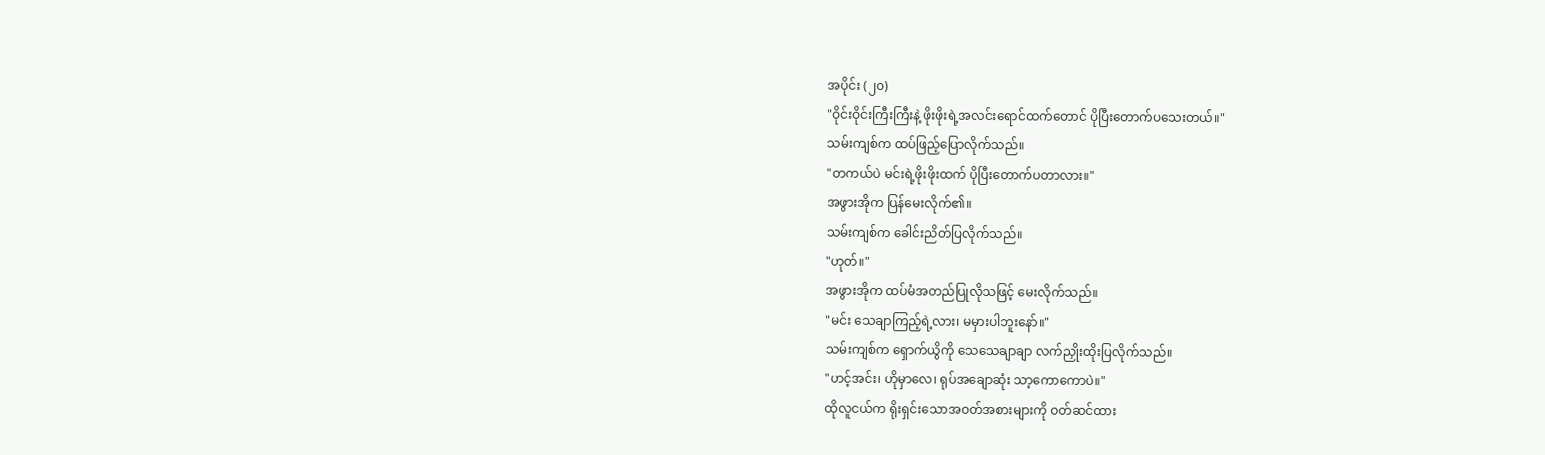အပိုင်း (၂၀)
"ဝိုင်းဝိုင်းကြီးကြီးနဲ့ ဖိုးဖိုးရဲ့အလင်းရောင်ထက်တောင် ပိုပြီးတောက်ပသေးတယ်။"
သမ်းကျစ်က ထပ်ဖြည့်ပြောလိုက်သည်။
"တကယ်ပဲ မင်းရဲ့ဖိုးဖိုးထက် ပိုပြီးတောက်ပတာလား။"
အဖွားအိုက ပြန်မေးလိုက်၏။
သမ်းကျစ်က ခေါင်းညိတ်ပြလိုက်သည်။
"ဟုတ်။"
အဖွားအိုက ထပ်မံအတည်ပြုလိုသဖြင့် မေးလိုက်သည်။
"မင်း သေချာကြည့်ရဲ့လား၊ မမှားပါဘူးနော်။"
သမ်းကျစ်က ရှောက်ယွိကို သေသေချာချာ လက်ညှိုးထိုးပြလိုက်သည်။
"ဟင့်အင်း၊ ဟိုမှာလေ၊ ရုပ်အချောဆုံး သာ့ကောကောပဲ။"
ထိုလူငယ်က ရိုးရှင်းသောအဝတ်အစားများကို ဝတ်ဆင်ထား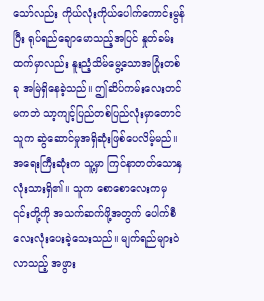သော်လည်း ကိုယ်လုံးကိုယ်ပေါက်ကောင်းမွန်ပြီး ရုပ်ရည်ချောမောသည့်အပြင် နှုတ်ခမ်းထက်မှာလည်း နူးညံ့သိမ်မွေ့သောအပြုံးတစ်ခု အမြဲရှိနေခဲ့သည်။ ဤဆိပ်ကမ်းလေးတင်မကဘဲ သာ့ကျင့်ပြည်တစ်ပြည်လုံးမှာတောင် သူက ဆွဲဆောင်မှုအရှိဆုံးဖြစ်ပေလိမ့်မည်။
အရေးကြီးဆုံးက သူ့မှာ ကြင်နာတတ်သောနှလုံးသားရှိ၏။ သူက စောစောလေးကမှ ၎င်းတို့ကို အသက်ဆက်ဖို့အတွက် ပေါက်စီလေးလုံးပေးခဲ့သေးသည်။ မျက်ရည်များဝဲလာသည့် အဖွား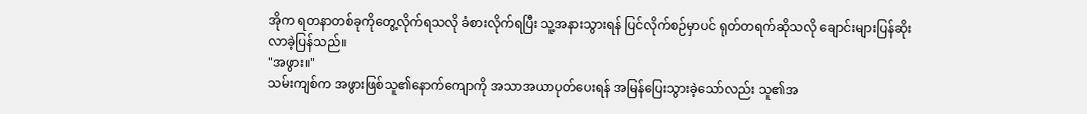အိုက ရတနာတစ်ခုကိုတွေ့လိုက်ရသလို ခံစားလိုက်ရပြီး သူ့အနားသွားရန် ပြင်လိုက်စဉ်မှာပင် ရုတ်တရက်ဆိုသလို ချောင်းများပြန်ဆိုးလာခဲ့ပြန်သည်။
"အဖွား။"
သမ်းကျစ်က အဖွားဖြစ်သူ၏နောက်ကျောကို အသာအယာပုတ်ပေးရန် အမြန်ပြေးသွားခဲ့သော်လည်း သူ၏အ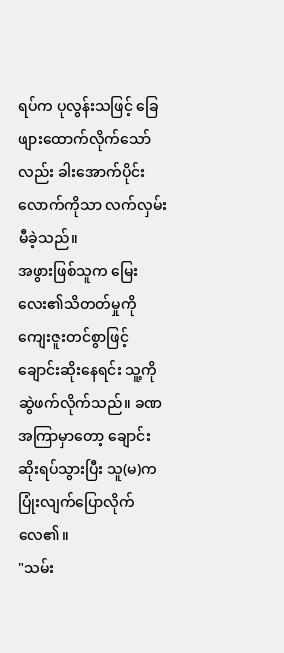ရပ်က ပုလွန်းသဖြင့် ခြေဖျားထောက်လိုက်သော်လည်း ခါးအောက်ပိုင်းလောက်ကိုသာ လက်လှမ်းမီခဲ့သည်။
အဖွားဖြစ်သူက မြေးလေး၏သိတတ်မှုကို ကျေးဇူးတင်စွာဖြင့် ချောင်းဆိုးနေရင်း သူ့ကိုဆွဲဖက်လိုက်သည်။ ခဏအကြာမှာတော့ ချောင်းဆိုးရပ်သွားပြီး သူ(မ)က ပြုံးလျက်ပြောလိုက်လေ၏။
"သမ်း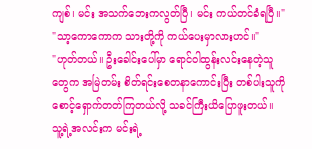ကျစ်၊ မင်း အသက်ဘေးကလွတ်ပြီ၊ မင်း ကယ်တင်ခံရပြီ။"
"သာ့ကောကောက သားတို့ကို ကယ်ပေးမှာလားဟင်။"
"ဟုတ်တယ်။ ဦးခေါင်းပေါ်မှာ ရောင်ဝါထွန်းလင်းနေတဲ့သူတွေက အမြဲတမ်း စိတ်ရင်းစေတနာကောင်းပြီး တစ်ပါးသူကို စောင့်ရှောက်တတ်ကြတယ်လို့ သခင်ကြီးယိပြောဖူးတယ်။ သူ့ရဲ့အလင်းက မင်းရဲ့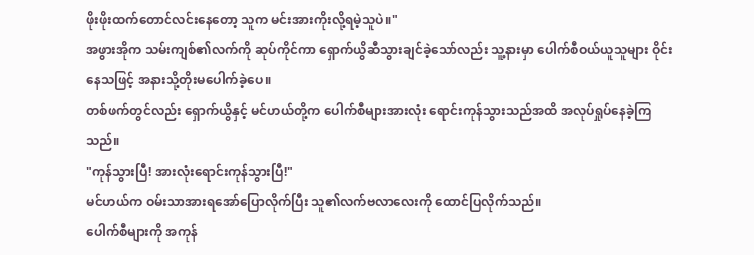ဖိုးဖိုးထက်တောင်လင်းနေတော့ သူက မင်းအားကိုးလို့ရမဲ့သူပဲ။"
အဖွားအိုက သမ်းကျစ်၏လက်ကို ဆုပ်ကိုင်ကာ ရှောက်ယွိဆီသွားချင်ခဲ့သော်လည်း သူ့နားမှာ ပေါက်စီဝယ်ယူသူများ ဝိုင်းနေသဖြင့် အနားသို့တိုးမပေါက်ခဲ့ပေ။
တစ်ဖက်တွင်လည်း ရှောက်ယွိနှင့် မင်ဟယ်တို့က ပေါက်စီများအားလုံး ရောင်းကုန်သွားသည်အထိ အလုပ်ရှုပ်နေခဲ့ကြသည်။
"ကုန်သွားပြီ! အားလုံးရောင်းကုန်သွားပြီ!"
မင်ဟယ်က ဝမ်းသာအားရအော်ပြောလိုက်ပြီး သူ၏လက်ဗလာလေးကို ထောင်ပြလိုက်သည်။
ပေါက်စီများကို အကုန်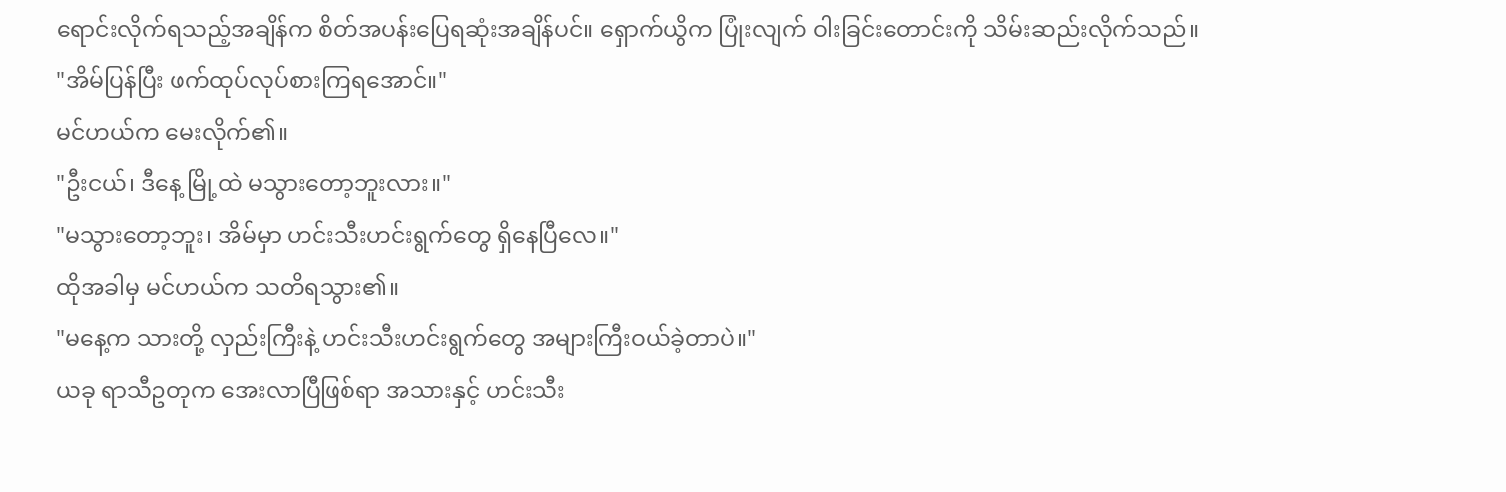ရောင်းလိုက်ရသည့်အချိန်က စိတ်အပန်းပြေရဆုံးအချိန်ပင်။ ရှောက်ယွိက ပြုံးလျက် ဝါးခြင်းတောင်းကို သိမ်းဆည်းလိုက်သည်။
"အိမ်ပြန်ပြီး ဖက်ထုပ်လုပ်စားကြရအောင်။"
မင်ဟယ်က မေးလိုက်၏။
"ဦးငယ်၊ ဒီနေ့ မြို့ထဲ မသွားတော့ဘူးလား။"
"မသွားတော့ဘူး၊ အိမ်မှာ ဟင်းသီးဟင်းရွက်တွေ ရှိနေပြီလေ။"
ထိုအခါမှ မင်ဟယ်က သတိရသွား၏။
"မနေ့က သားတို့ လှည်းကြီးနဲ့ ဟင်းသီးဟင်းရွက်တွေ အများကြီးဝယ်ခဲ့တာပဲ။"
ယခု ရာသီဥတုက အေးလာပြီဖြစ်ရာ အသားနှင့် ဟင်းသီး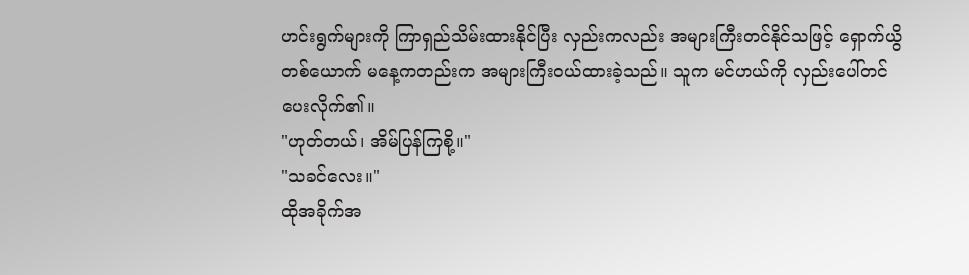ဟင်းရွက်များကို ကြာရှည်သိမ်းထားနိုင်ပြီး လှည်းကလည်း အများကြီးတင်နိုင်သဖြင့် ရှောက်ယွိတစ်ယောက် မနေ့ကတည်းက အများကြီးဝယ်ထားခဲ့သည်။ သူက မင်ဟယ်ကို လှည်းပေါ်တင်ပေးလိုက်၏။
"ဟုတ်တယ်၊ အိမ်ပြန်ကြစို့။"
"သခင်လေး။"
ထိုအခိုက်အ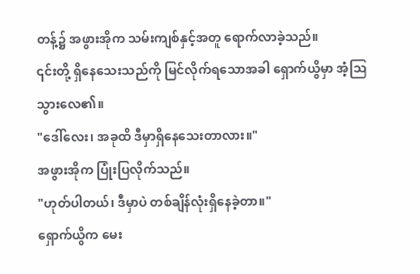တန့်၌ အဖွားအိုက သမ်းကျစ်နှင့်အတူ ရောက်လာခဲ့သည်။
၎င်းတို့ ရှိနေသေးသည်ကို မြင်လိုက်ရသောအခါ ရှောက်ယွိမှာ အံ့ဩသွားလေ၏။
"ဒေါ်လေး၊ အခုထိ ဒီမှာရှိနေသေးတာလား။"
အဖွားအိုက ပြုံးပြလိုက်သည်။
"ဟုတ်ပါတယ်၊ ဒီမှာပဲ တစ်ချိန်လုံးရှိနေခဲ့တာ။"
ရှောက်ယွိက မေး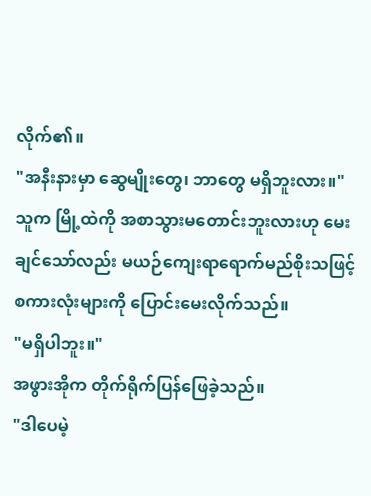လိုက်၏။
"အနီးနားမှာ ဆွေမျိုးတွေ၊ ဘာတွေ မရှိဘူးလား။"
သူက မြို့ထဲကို အစာသွားမတောင်းဘူးလားဟု မေးချင်သော်လည်း မယဉ်ကျေးရာရောက်မည်စိုးသဖြင့် စကားလုံးများကို ပြောင်းမေးလိုက်သည်။
"မရှိပါဘူး။"
အဖွားအိုက တိုက်ရိုက်ပြန်ဖြေခဲ့သည်။
"ဒါပေမဲ့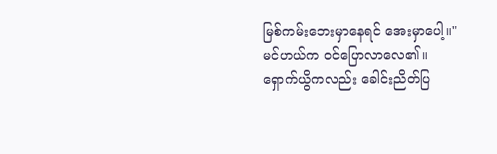မြစ်ကမ်းဘေးမှာနေရင် အေးမှာပေါ့။"
မင်ဟယ်က ဝင်ပြောလာလေ၏။
ရှောက်ယွိကလည်း ခေါင်းညိတ်ပြ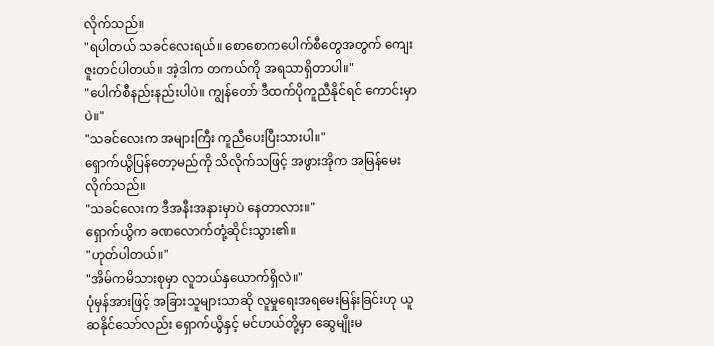လိုက်သည်။
"ရပါတယ် သခင်လေးရယ်။ စောစောကပေါက်စီတွေအတွက် ကျေးဇူးတင်ပါတယ်။ အဲ့ဒါက တကယ်ကို အရသာရှိတာပါ။"
"ပေါက်စီနည်းနည်းပါပဲ။ ကျွန်တော် ဒီထက်ပိုကူညီနိုင်ရင် ကောင်းမှာပဲ။"
"သခင်လေးက အများကြီး ကူညီပေးပြီးသားပါ။"
ရှောက်ယွိပြန်တော့မည်ကို သိလိုက်သဖြင့် အဖွားအိုက အမြန်မေးလိုက်သည်။
"သခင်လေးက ဒီအနီးအနားမှာပဲ နေတာလား။"
ရှောက်ယွိက ခဏလောက်တုံ့ဆိုင်းသွား၏။
"ဟုတ်ပါတယ်။"
"အိမ်ကမိသားစုမှာ လူဘယ်နှယောက်ရှိလဲ။"
ပုံမှန်အားဖြင့် အခြားသူများသာဆို လူမှုရေးအရမေးမြန်းခြင်းဟု ယူဆနိုင်သော်လည်း ရှောက်ယွိနှင့် မင်ဟယ်တို့မှာ ဆွေမျိုးမ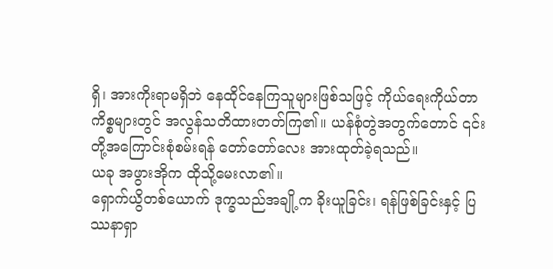ရှိ၊ အားကိုးရာမရှိဘဲ နေထိုင်နေကြသူများဖြစ်သဖြင့် ကိုယ်ရေးကိုယ်တာကိစ္စများတွင် အလွန်သတိထားတတ်ကြ၏။ ယန်စုံတွဲအတွက်တောင် ၎င်းတို့အကြောင်းစုံစမ်းရန် တော်တော်လေး အားထုတ်ခဲ့ရသည်။
ယခု အဖွားအိုက ထိုသို့မေးလာ၏။
ရှောက်ယွိတစ်ယောက် ဒုက္ခသည်အချို့က ခိုးယူခြင်း၊ ရန်ဖြစ်ခြင်းနှင့် ပြဿနာရှာ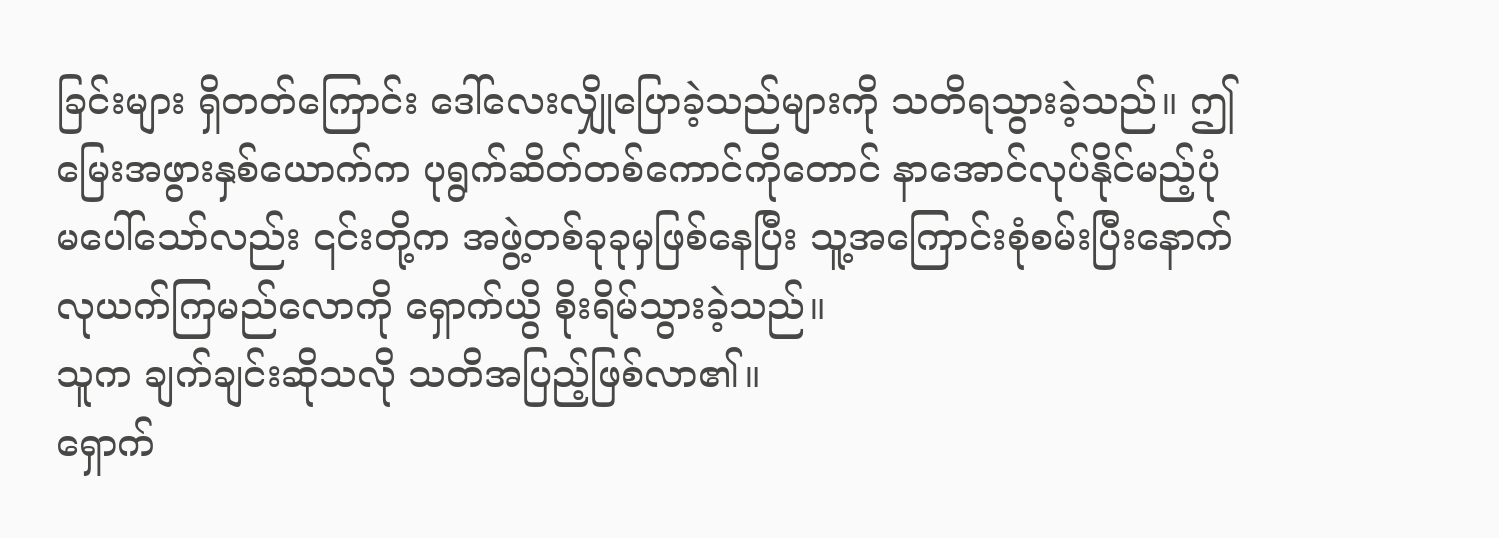ခြင်းများ ရှိတတ်ကြောင်း ဒေါ်လေးလျှိုပြောခဲ့သည်များကို သတိရသွားခဲ့သည်။ ဤမြေးအဖွားနှစ်ယောက်က ပုရွက်ဆိတ်တစ်ကောင်ကိုတောင် နာအောင်လုပ်နိုင်မည့်ပုံမပေါ်သော်လည်း ၎င်းတို့က အဖွဲ့တစ်ခုခုမှဖြစ်နေပြီး သူ့အကြောင်းစုံစမ်းပြီးနောက် လုယက်ကြမည်လောကို ရှောက်ယွိ စိုးရိမ်သွားခဲ့သည်။
သူက ချက်ချင်းဆိုသလို သတိအပြည့်ဖြစ်လာ၏။
ရှောက်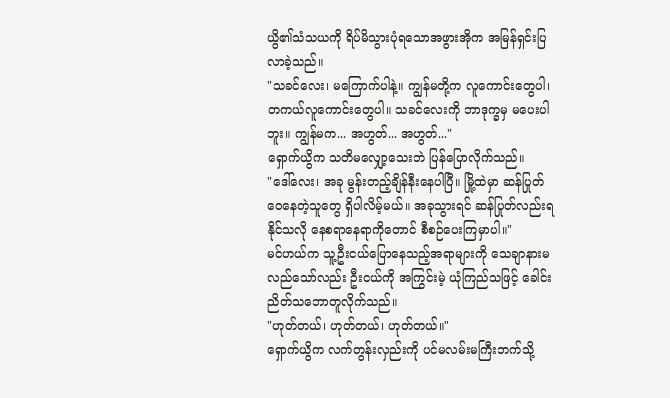ယွိ၏သံသယကို ရိပ်မိသွားပုံရသောအဖွားအိုက အမြန်ရှင်းပြလာခဲ့သည်။
"သခင်လေး၊ မကြောက်ပါနဲ့။ ကျွန်မတို့က လူကောင်းတွေပါ၊ တကယ်လူကောင်းတွေပါ။ သခင်လေးကို ဘာဒုက္ခမှ မပေးပါဘူး။ ကျွန်မက... အဟွတ်... အဟွတ်..."
ရှောက်ယွိက သတိမလျှော့သေးဘဲ ပြန်ပြောလိုက်သည်။
"ဒေါ်လေး၊ အခု မွန်းတည့်ချိန်နီးနေပါပြီ။ မြို့ထဲမှာ ဆန်ပြုတ်ဝေနေတဲ့သူတွေ ရှိပါလိမ့်မယ်။ အခုသွားရင် ဆန်ပြုတ်လည်းရနိုင်သလို နေစရာနေရာကိုတောင် စီစဉ်ပေးကြမှာပါ။"
မင်ဟယ်က သူ့ဦးငယ်ပြောနေသည့်အရာများကို သေချာနားမလည်သော်လည်း ဦးငယ်ကို အကြွင်းမဲ့ ယုံကြည်သဖြင့် ခေါင်းညိတ်သဘောတူလိုက်သည်။
"ဟုတ်တယ်၊ ဟုတ်တယ်၊ ဟုတ်တယ်။"
ရှောက်ယွိက လက်တွန်းလှည်းကို ပင်မလမ်းမကြီးဘက်သို့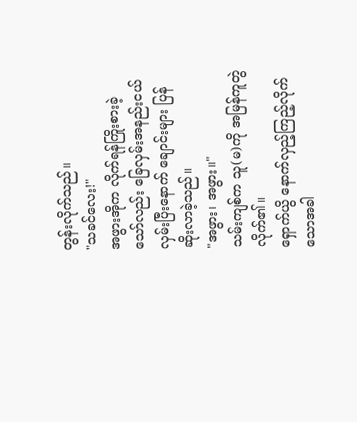တွန်းလိုက်သည်။
"သခင်လေး!"
အဖွားအိုက လိုက်ရန်ကြိုးစားခဲ့သော်လည်း ခြေလှမ်းအနည်းငယ်လှမ်းပြီးနောက် ချောင်းများ ပြန်ဆိုးလာခဲ့သည်။
"အဖွား၊ အဖွား။"
သမ်းကျစ်က သူ(မ)ကို အမြန်ကူတွဲလိုက်၏။
ရှောက်ယွိ နောက်လှည့်ကြည့်လိုက်သောအခါ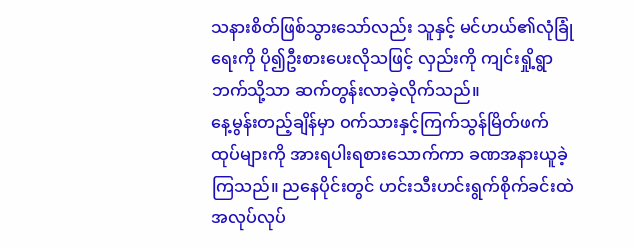သနားစိတ်ဖြစ်သွားသော်လည်း သူနှင့် မင်ဟယ်၏လုံခြုံရေးကို ပို၍ဦးစားပေးလိုသဖြင့် လှည်းကို ကျင်းရှို့ရွာဘက်သို့သာ ဆက်တွန်းလာခဲ့လိုက်သည်။
နေ့မွန်းတည့်ချိန်မှာ ဝက်သားနှင့်ကြက်သွန်မြိတ်ဖက်ထုပ်များကို အားရပါးရစားသောက်ကာ ခဏအနားယူခဲ့ကြသည်။ ညနေပိုင်းတွင် ဟင်းသီးဟင်းရွက်စိုက်ခင်းထဲ အလုပ်လုပ်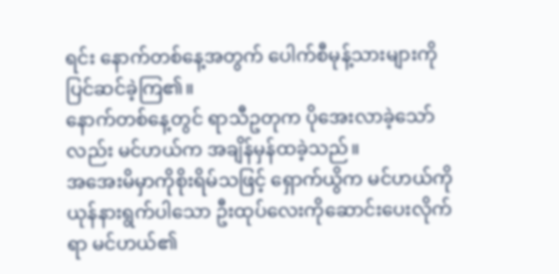ရင်း နောက်တစ်နေ့အတွက် ပေါက်စီမုန့်သားများကို ပြင်ဆင်ခဲ့ကြ၏။
နောက်တစ်နေ့တွင် ရာသီဥတုက ပိုအေးလာခဲ့သော်လည်း မင်ဟယ်က အချိန်မှန်ထခဲ့သည်။
အအေးမိမှာကိုစိုးရိမ်သဖြင့် ရှောက်ယွိက မင်ဟယ်ကို ယုန်နားရွက်ပါသော ဦးထုပ်လေးကိုဆောင်းပေးလိုက်ရာ မင်ဟယ်၏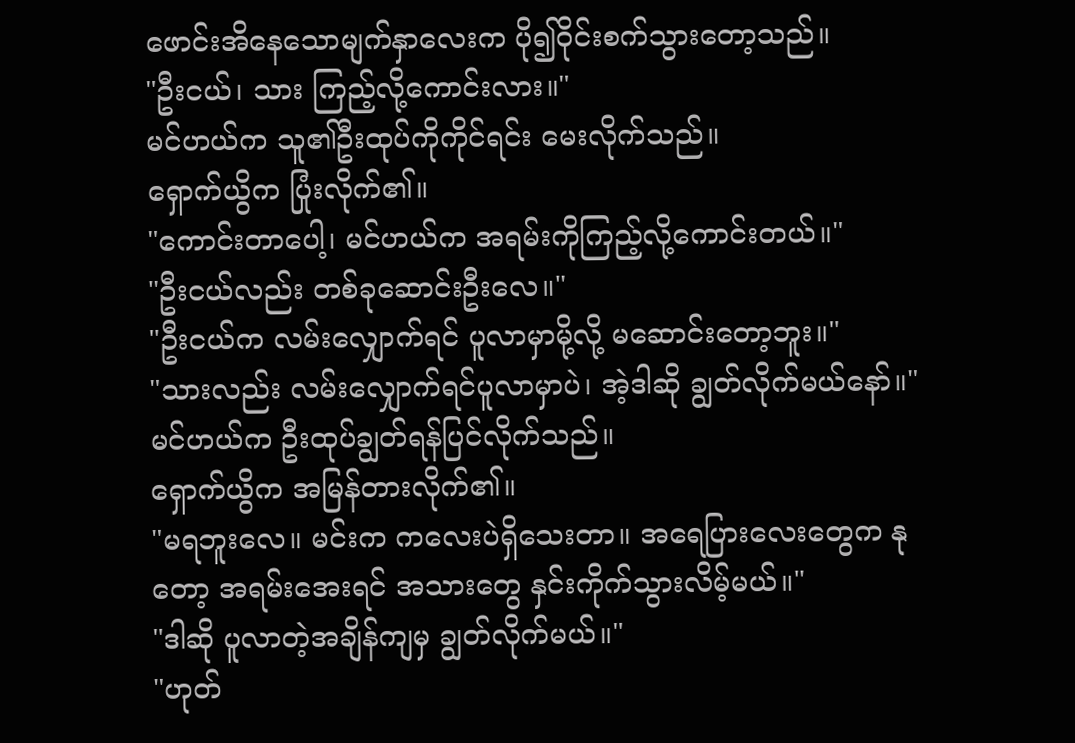ဖောင်းအိနေသောမျက်နှာလေးက ပို၍ဝိုင်းစက်သွားတော့သည်။
"ဦးငယ်၊ သား ကြည့်လို့ကောင်းလား။"
မင်ဟယ်က သူ၏ဦးထုပ်ကိုကိုင်ရင်း မေးလိုက်သည်။
ရှောက်ယွိက ပြုံးလိုက်၏။
"ကောင်းတာပေါ့၊ မင်ဟယ်က အရမ်းကိုကြည့်လို့ကောင်းတယ်။"
"ဦးငယ်လည်း တစ်ခုဆောင်းဦးလေ။"
"ဦးငယ်က လမ်းလျှောက်ရင် ပူလာမှာမို့လို့ မဆောင်းတော့ဘူး။"
"သားလည်း လမ်းလျှောက်ရင်ပူလာမှာပဲ၊ အဲ့ဒါဆို ချွတ်လိုက်မယ်နော်။"
မင်ဟယ်က ဦးထုပ်ချွတ်ရန်ပြင်လိုက်သည်။
ရှောက်ယွိက အမြန်တားလိုက်၏။
"မရဘူးလေ။ မင်းက ကလေးပဲရှိသေးတာ။ အရေပြားလေးတွေက နုတော့ အရမ်းအေးရင် အသားတွေ နှင်းကိုက်သွားလိမ့်မယ်။"
"ဒါဆို ပူလာတဲ့အချိန်ကျမှ ချွတ်လိုက်မယ်။"
"ဟုတ်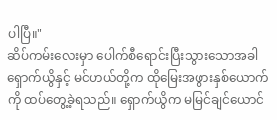ပါပြီ။"
ဆိပ်ကမ်းလေးမှာ ပေါက်စီရောင်းပြီးသွားသောအခါ ရှောက်ယွိနှင့် မင်ဟယ်တို့က ထိုမြေးအဖွားနှစ်ယောက်ကို ထပ်တွေ့ခဲ့ရသည်။ ရှောက်ယွိက မမြင်ချင်ယောင်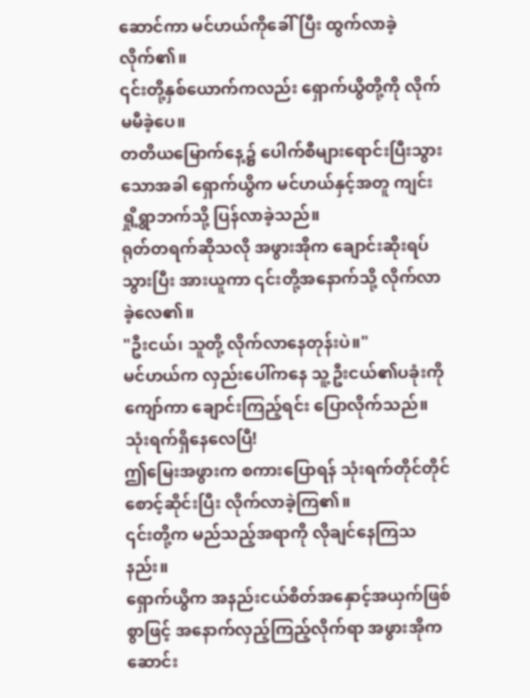ဆောင်ကာ မင်ဟယ်ကိုခေါ်ပြီး ထွက်လာခဲ့လိုက်၏။
၎င်းတို့နှစ်ယောက်ကလည်း ရှောက်ယွိတို့ကို လိုက်မမီခဲ့ပေ။
တတိယမြောက်နေ့၌ ပေါက်စီများရောင်းပြီးသွားသောအခါ ရှောက်ယွိက မင်ဟယ်နှင့်အတူ ကျင်းရှို့ရွာဘက်သို့ ပြန်လာခဲ့သည်။
ရုတ်တရက်ဆိုသလို အဖွားအိုက ချောင်းဆိုးရပ်သွားပြီး အားယူကာ ၎င်းတို့အနောက်သို့ လိုက်လာခဲ့လေ၏။
"ဦးငယ်၊ သူတို့ လိုက်လာနေတုန်းပဲ။"
မင်ဟယ်က လှည်းပေါ်ကနေ သူ့ဦးငယ်၏ပခုံးကိုကျော်ကာ ချောင်းကြည့်ရင်း ပြောလိုက်သည်။
သုံးရက်ရှိနေလေပြီ!
ဤမြေးအဖွားက စကားပြောရန် သုံးရက်တိုင်တိုင် စောင့်ဆိုင်းပြီး လိုက်လာခဲ့ကြ၏။
၎င်းတို့က မည်သည့်အရာကို လိုချင်နေကြသနည်း။
ရှောက်ယွိက အနည်းငယ်စိတ်အနှောင့်အယှက်ဖြစ်စွာဖြင့် အနောက်လှည့်ကြည့်လိုက်ရာ အဖွားအိုက ဆောင်း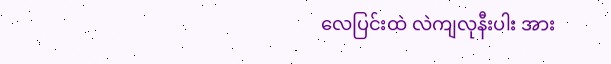လေပြင်းထဲ လဲကျလုနီးပါး အား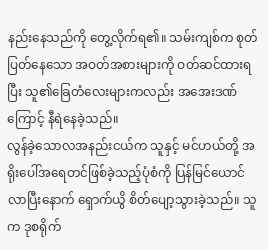နည်းနေသည်ကို တွေ့လိုက်ရ၏။ သမ်းကျစ်က စုတ်ပြတ်နေသော အဝတ်အစားများကို ဝတ်ဆင်ထားရပြီး သူ၏ခြေတံလေးများကလည်း အအေးဒဏ်ကြောင့် နီရဲနေခဲ့သည်။
လွန်ခဲ့သောလအနည်းငယ်က သူနှင့် မင်ဟယ်တို့ အရိုးပေါ်အရေတင်ဖြစ်ခဲ့သည့်ပုံစံကို ပြန်မြင်ယောင်လာပြီးနောက် ရှောက်ယွိ စိတ်ပျော့သွားခဲ့သည်။ သူက ဒုစရိုက်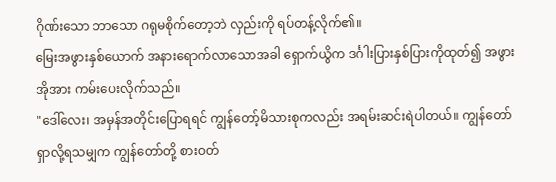ဂိုဏ်းသော ဘာသော ဂရုမစိုက်တော့ဘဲ လှည်းကို ရပ်တန့်လိုက်၏။
မြေးအဖွားနှစ်ယောက် အနားရောက်လာသောအခါ ရှောက်ယွိက ဒင်္ဂါးပြားနှစ်ပြားကိုထုတ်၍ အဖွားအိုအား ကမ်းပေးလိုက်သည်။
"ဒေါ်လေး၊ အမှန်အတိုင်းပြောရရင် ကျွန်တော့်မိသားစုကလည်း အရမ်းဆင်းရဲပါတယ်။ ကျွန်တော် ရှာလို့ရသမျှက ကျွန်တော်တို့ စားဝတ်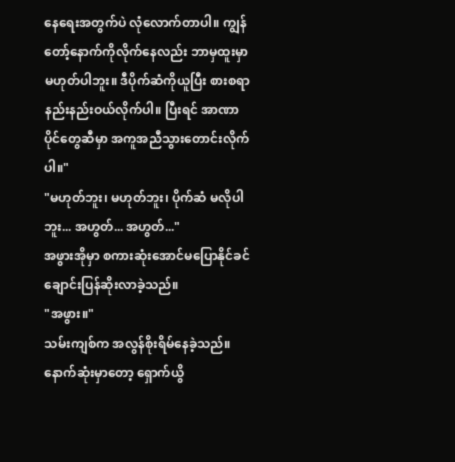နေရေးအတွက်ပဲ လုံလောက်တာပါ။ ကျွန်တော့်နောက်ကိုလိုက်နေလည်း ဘာမှထူးမှာမဟုတ်ပါဘူး။ ဒီပိုက်ဆံကိုယူပြီး စားစရာနည်းနည်းဝယ်လိုက်ပါ။ ပြီးရင် အာဏာပိုင်တွေဆီမှာ အကူအညီသွားတောင်းလိုက်ပါ။"
"မဟုတ်ဘူး၊ မဟုတ်ဘူး၊ ပိုက်ဆံ မလိုပါဘူး... အဟွတ်... အဟွတ်..."
အဖွားအိုမှာ စကားဆုံးအောင်မပြောနိုင်ခင် ချောင်းပြန်ဆိုးလာခဲ့သည်။
"အဖွား။"
သမ်းကျစ်က အလွန်စိုးရိမ်နေခဲ့သည်။
နောက်ဆုံးမှာတော့ ရှောက်ယွိ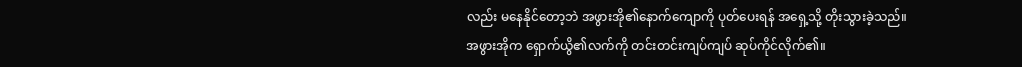လည်း မနေနိုင်တော့ဘဲ အဖွားအို၏နောက်ကျောကို ပုတ်ပေးရန် အရှေ့သို့ တိုးသွားခဲ့သည်။
အဖွားအိုက ရှောက်ယွိ၏လက်ကို တင်းတင်းကျပ်ကျပ် ဆုပ်ကိုင်လိုက်၏။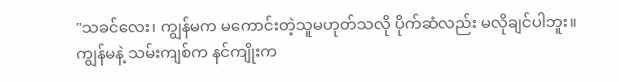"သခင်လေး၊ ကျွန်မက မကောင်းတဲ့သူမဟုတ်သလို ပိုက်ဆံလည်း မလိုချင်ပါဘူး။ ကျွန်မနဲ့ သမ်းကျစ်က နင်ကျိုးက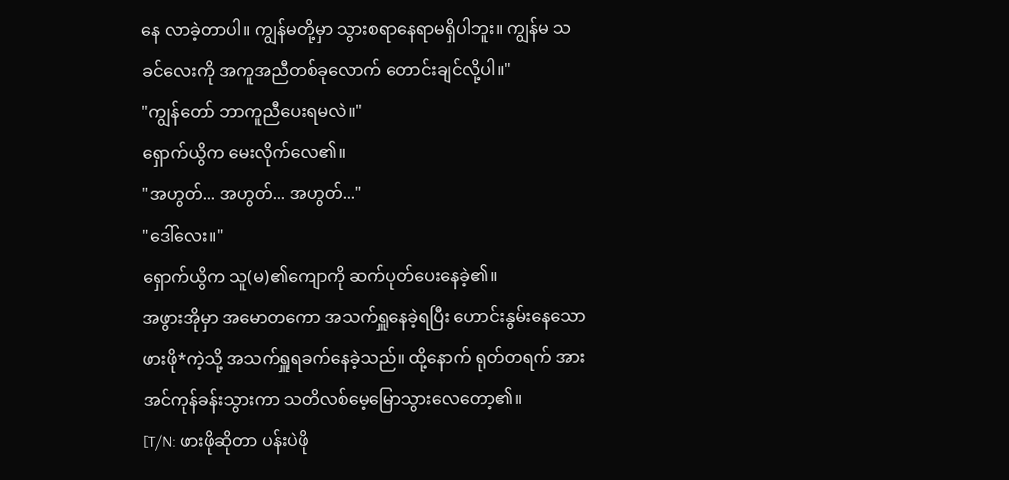နေ လာခဲ့တာပါ။ ကျွန်မတို့မှာ သွားစရာနေရာမရှိပါဘူး။ ကျွန်မ သခင်လေးကို အကူအညီတစ်ခုလောက် တောင်းချင်လို့ပါ။"
"ကျွန်တော် ဘာကူညီပေးရမလဲ။"
ရှောက်ယွိက မေးလိုက်လေ၏။
"အဟွတ်... အဟွတ်... အဟွတ်..."
"ဒေါ်လေး။"
ရှောက်ယွိက သူ(မ)၏ကျောကို ဆက်ပုတ်ပေးနေခဲ့၏။
အဖွားအိုမှာ အမောတကော အသက်ရှူနေခဲ့ရပြီး ဟောင်းနွမ်းနေသောဖားဖို*ကဲ့သို့ အသက်ရှူရခက်နေခဲ့သည်။ ထို့နောက် ရုတ်တရက် အားအင်ကုန်ခန်းသွားကာ သတိလစ်မေ့မြောသွားလေတော့၏။
[T/N: ဖားဖိုဆိုတာ ပန်းပဲဖို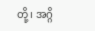တို့၊ အဂ္ဂိ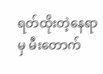ရတ်ထိုးတဲ့နေရာမှ မီးတောက်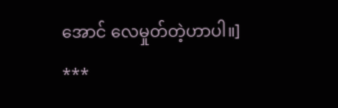အောင် လေမှုတ်တဲ့ဟာပါ။]
***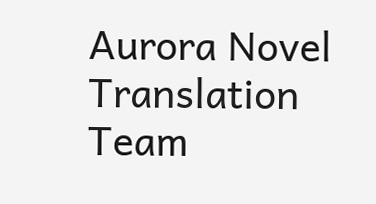Aurora Novel Translation Team